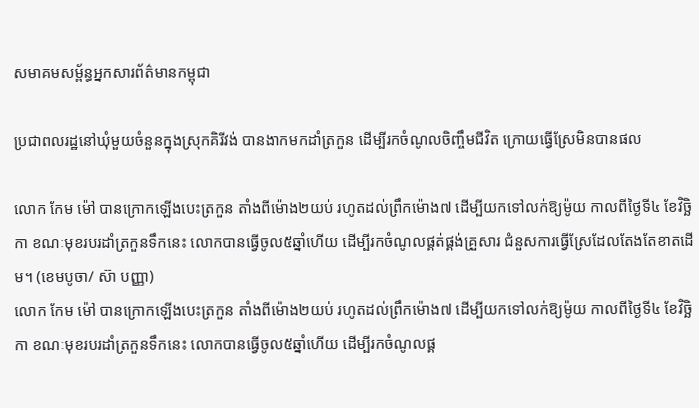សមាគមសម្ព័ន្ធអ្នកសារព័ត៌មានកម្ពុជា

ប្រជាពលរដ្ឋនៅឃុំមួយចំនួនក្នុងស្រុកគិរីវង់ បានងាកមកដាំត្រកួន ដើម្បីរកចំណូលចិញ្ចឹមជីវិត ក្រោយធ្វើស្រែមិនបានផល

លោក កែម ម៉ៅ បានក្រោកឡើងបេះត្រកួន តាំងពីម៉ោង២យប់ រហូតដល់ព្រឹកម៉ោង៧ ដើម្បីយកទៅលក់ឱ្យម៉ូយ កាលពីថ្ងៃទី៤ ខែវិច្ឆិកា ខណៈមុខរបរដាំត្រកួនទឹកនេះ លោកបានធ្វើចូល៥ឆ្នាំហើយ ដើម្បីរកចំណូលផ្គត់ផ្គង់គ្រួសារ ជំនួសការធ្វើស្រែដែលតែងតែខាតដើម។ (ខេមបូចា/ ស៊ា បញ្ញា)
លោក កែម ម៉ៅ បានក្រោកឡើងបេះត្រកួន តាំងពីម៉ោង២យប់ រហូតដល់ព្រឹកម៉ោង៧ ដើម្បីយកទៅលក់ឱ្យម៉ូយ កាលពីថ្ងៃទី៤ ខែវិច្ឆិកា ខណៈមុខរបរដាំត្រកួនទឹកនេះ លោកបានធ្វើចូល៥ឆ្នាំហើយ ដើម្បីរកចំណូលផ្គ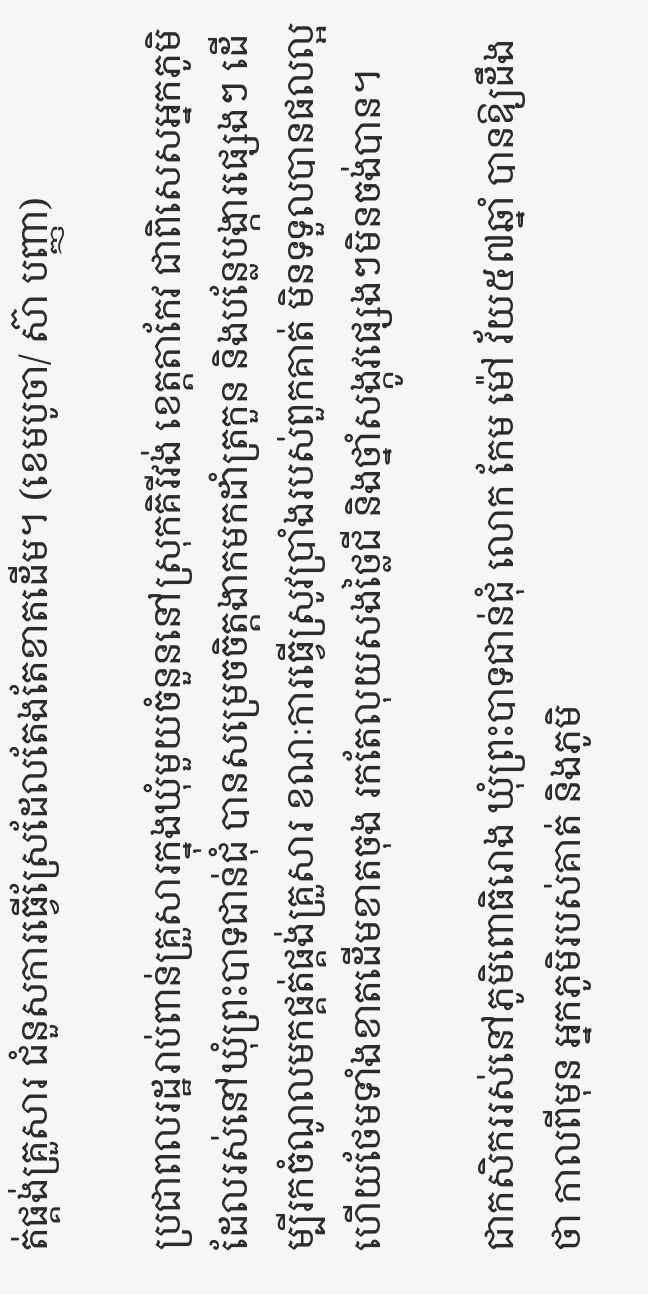ត់ផ្គង់គ្រួសារ ជំនួសការធ្វើស្រែដែលតែងតែខាតដើម។ (ខេមបូចា/ ស៊ា បញ្ញា)

ប្រជាពលរដ្ឋរាប់ពាន់គ្រួសារក្នុងឃុំមួយចំនួននៅស្រុកគិរីវង់ ខេត្តតាកែវ ជាពិសេសអ្នកភូមិដែលរស់នៅឃុំព្រះបាទជាន់ជុំ បានសម្រេចចិត្តងាកមកដាំត្រកួន និងបន្លែបង្ការផ្សេងៗ ដើម្បីរកចំណូលមកផ្គត់ផ្គង់គ្រួសារ ខណៈការធ្វើស្រូវប្រាំងរបស់ពួកគាត់ មិនទទួលបានផលល្អ ហើយថែមទាំងខាតដើមខាតចុង រកតែលុយសងថ្លៃជី និងថ្នាំសង្កូវផ្សេងៗមិនចង់បាន។

ជាកសិកររស់នៅភូមិពោធិរោង ឃុំព្រះបាទជាន់ជុំ លោក កែម ម៉ៅ វ័យ៥៧ឆ្នាំ បានឱ្យដឹងថា កាលពីមុន អ្នកភូមិរបស់គាត់ និងភូមិ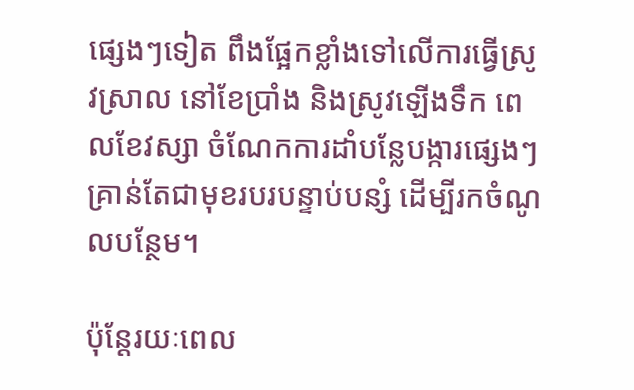ផ្សេងៗទៀត ពឹងផ្អែកខ្លាំងទៅលើការធ្វើស្រូវស្រាល នៅខែប្រាំង និងស្រូវឡើងទឹក ពេលខែវស្សា ចំណែកការដាំបន្លែបង្ការផ្សេងៗ គ្រាន់តែជាមុខរបរបន្ទាប់បន្សំ ដើម្បីរកចំណូលបន្ថែម។

ប៉ុន្តែរយៈពេល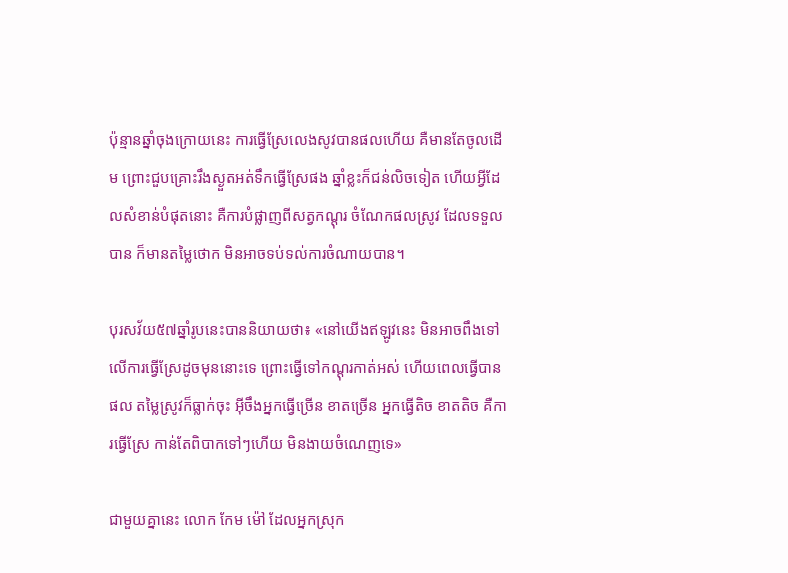ប៉ុន្មានឆ្នាំចុងក្រោយនេះ ការធ្វើស្រែលេងសូវបានផលហើយ គឺមានតែចូលដើម ព្រោះជួបគ្រោះរឹងស្ងួតអត់ទឹកធ្វើស្រែផង ឆ្នាំខ្លះក៏ជន់លិចទៀត ហើយអ្វីដែលសំខាន់បំផុតនោះ គឺការបំផ្លាញពីសត្វកណ្តុរ ចំណែកផលស្រូវ ដែលទទួលបាន ក៏មានតម្លៃថោក មិនអាចទប់ទល់ការចំណាយបាន។

បុរសវ័យ៥៧ឆ្នាំរូបនេះបាននិយាយថា៖ «នៅយើងឥឡូវនេះ មិនអាចពឹងទៅលើការធ្វើស្រែដូចមុននោះទេ ព្រោះធ្វើទៅកណ្តុរកាត់អស់ ហើយពេលធ្វើបានផល តម្លៃស្រូវក៏ធ្លាក់ចុះ អ៊ីចឹងអ្នកធ្វើច្រើន ខាតច្រើន អ្នកធ្វើតិច ខាតតិច គឺការធ្វើស្រែ កាន់តែពិបាកទៅៗហើយ មិនងាយចំណេញទេ»

ជាមួយគ្នានេះ លោក កែម ម៉ៅ ដែលអ្នកស្រុក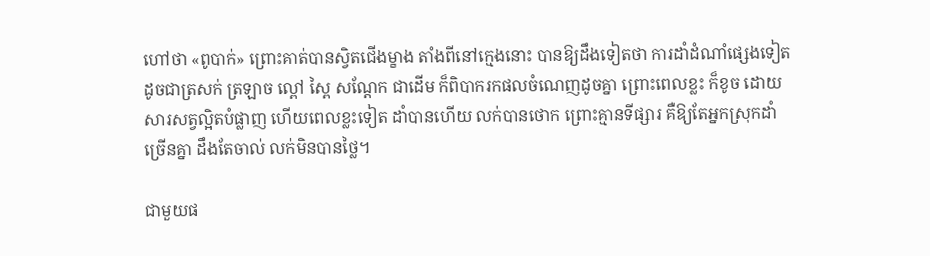ហៅថា «ពូបាក់» ព្រោះគាត់បានស្វិតជើងម្ខាង តាំងពីនៅក្មេងនោះ បានឱ្យដឹងទៀតថា ការដាំដំណាំផ្សេងទៀត ដូចជាត្រសក់ ត្រឡាច ល្ពៅ ស្ពៃ សណ្តែក ជាដើម ក៏ពិបាករកផលចំណេញដូចគ្នា ព្រោះពេលខ្លះ ក៏ខូច ដោយសារសត្វល្អិតបំផ្លាញ ហើយពេលខ្លះទៀត ដាំបានហើយ លក់បានថោក ព្រោះគ្មានទីផ្សារ គឺឱ្យតែអ្នកស្រុកដាំច្រើនគ្នា ដឹងតែចាល់ លក់មិនបានថ្លៃ។

ជាមួយផ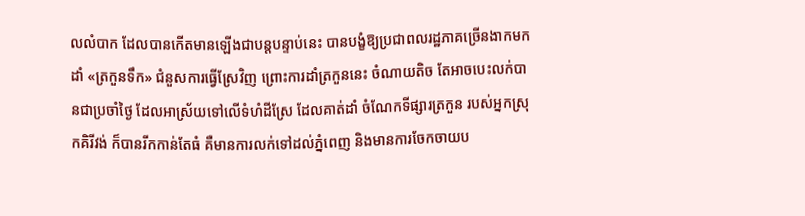លលំបាក ដែលបានកើតមានឡើងជាបន្តបន្ទាប់នេះ បានបង្ខំឱ្យប្រជាពលរដ្ឋភាគច្រើនងាកមកដាំ «ត្រកួនទឹក» ជំនួសការធ្វើស្រែវិញ ព្រោះការដាំត្រកួននេះ ចំណាយតិច តែអាចបេះលក់បានជាប្រចាំថ្ងៃ ដែលអាស្រ័យទៅលើទំហំដីស្រែ ដែលគាត់ដាំ ចំណែកទីផ្សារត្រកួន របស់អ្នកស្រុកគិរីវង់ ក៏បានរីកកាន់តែធំ គឺមានការលក់ទៅដល់ភ្នំពេញ និងមានការចែកចាយប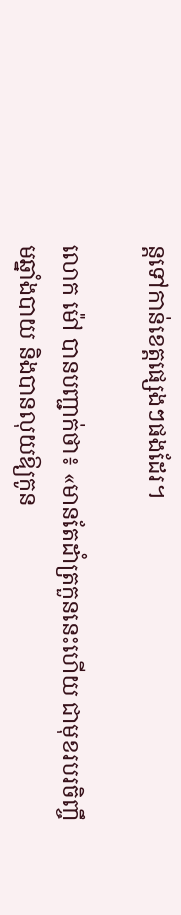ន្តទៅកាន់ខេត្តផ្សេងៗផងដែរ។

លោក ម៉ៅ បានបញ្ជាក់ថា៖ «មានតែដាំត្រកួននេះហើយ ជាមុខរបរចិញ្ចឹមឆ្នាំងបាយ និងបានលុយឱ្យកូន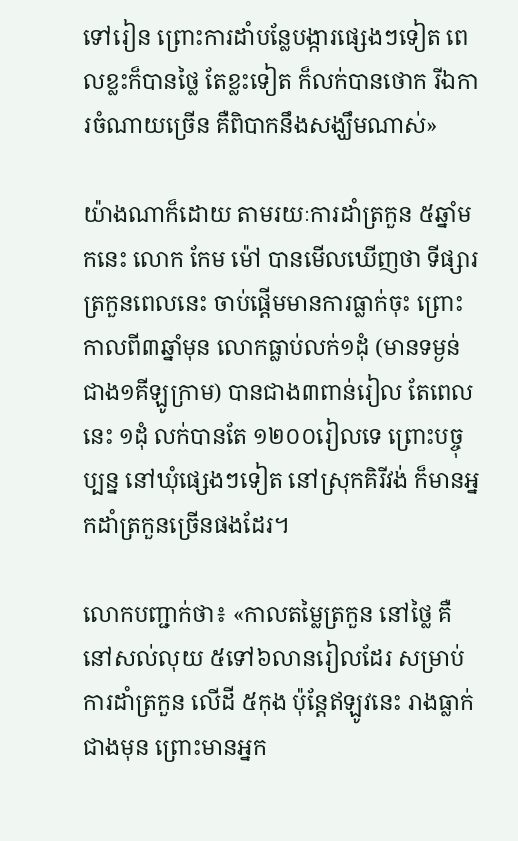ទៅរៀន ព្រោះការដាំបន្លែបង្ការផ្សេងៗទៀត ពេលខ្លះក៏បានថ្លៃ តែខ្លះទៀត ក៏លក់បានថោក រីឯការចំណាយច្រើន គឺពិបាកនឹងសង្ឃឹមណាស់»

យ៉ាងណាក៏ដោយ តាមរយៈការដាំត្រកួន ៥ឆ្នាំមកនេះ លោក កែម ម៉ៅ បានមើលឃើញថា ទីផ្សារត្រកួនពេលនេះ ចាប់ផ្តើមមានការធ្លាក់ចុះ ព្រោះកាលពី៣ឆ្នាំមុន លោកធ្លាប់លក់១ដុំ (មានទម្ងន់ជាង១គីឡូក្រាម) បានជាង៣ពាន់រៀល តែពេលនេះ ១ដុំ លក់បានតែ ១២០០រៀលទេ ព្រោះបច្ចុប្បន្ន នៅឃុំផ្សេងៗទៀត នៅស្រុកគិរីវង់ ក៏មានអ្នកដាំត្រកួនច្រើនផងដែរ។

លោកបញ្ជាក់ថា៖ «កាលតម្លៃត្រកួន នៅថ្លៃ គឺនៅសល់លុយ ៥ទៅ៦លានរៀលដែរ សម្រាប់ការដាំត្រកួន លើដី ៥កុង ប៉ុន្តែឥឡូវនេះ រាងធ្លាក់ជាងមុន ព្រោះមានអ្នក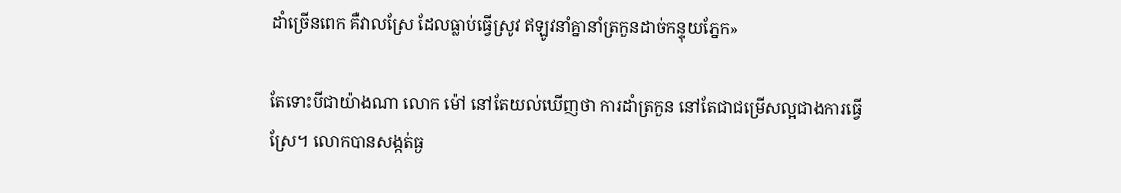ដាំច្រើនពេក គឺវាលស្រែ ដែលធ្លាប់ធ្វើស្រូវ ឥឡូវនាំគ្នានាំត្រកួនដាច់កន្ទុយភ្នែក»

តែទោះបីជាយ៉ាងណា លោក ម៉ៅ នៅតែយល់ឃើញថា ការដាំត្រកួន នៅតែជាជម្រើសល្អជាងការធ្វើស្រែ។ លោកបានសង្កត់ធ្ង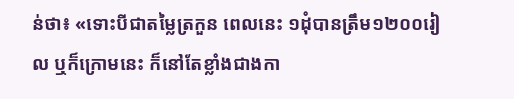ន់ថា៖ «ទោះបីជាតម្លៃត្រកួន ពេលនេះ ១ដុំបានត្រឹម១២០០រៀល ឬក៏ក្រោមនេះ ក៏នៅតែខ្លាំងជាងកា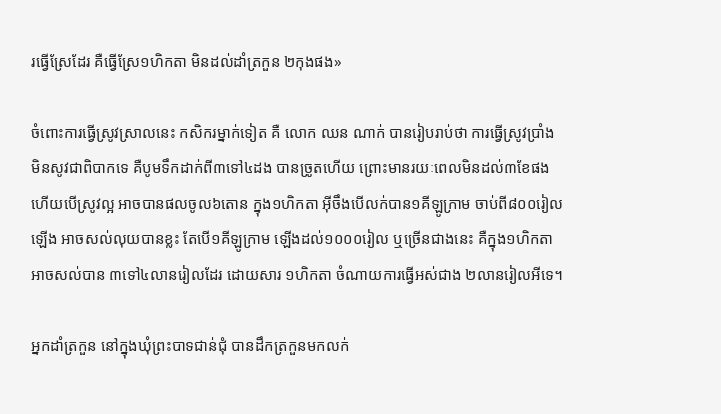រធ្វើស្រែដែរ គឺធ្វើស្រែ១ហិកតា មិនដល់ដាំត្រកួន ២កុងផង»

ចំពោះការធ្វើស្រូវស្រាលនេះ កសិករម្នាក់ទៀត គឺ លោក ឈន ណាក់ បានរៀបរាប់ថា ការធ្វើស្រូវប្រាំង មិនសូវជាពិបាកទេ គឺបូមទឹកដាក់ពី៣ទៅ៤ដង បានច្រូតហើយ ព្រោះមានរយៈពេលមិនដល់៣ខែផង ហើយបើស្រូវល្អ អាចបានផលចូល៦តោន ក្នុង១ហិកតា អ៊ីចឹងបើលក់បាន១គីឡូក្រាម ចាប់ពី៨០០រៀលឡើង អាចសល់លុយបានខ្លះ តែបើ១គីឡូក្រាម ឡើងដល់១០០០រៀល ឬច្រើនជាងនេះ គឺក្នុង១ហិកតា អាចសល់បាន ៣ទៅ៤លានរៀលដែរ ដោយសារ ១ហិកតា ចំណាយការធ្វើអស់ជាង ២លានរៀលអីទេ។

អ្នកដាំត្រកួន នៅក្នុងឃុំព្រះបាទជាន់ជុំ បានដឹកត្រកួនមកលក់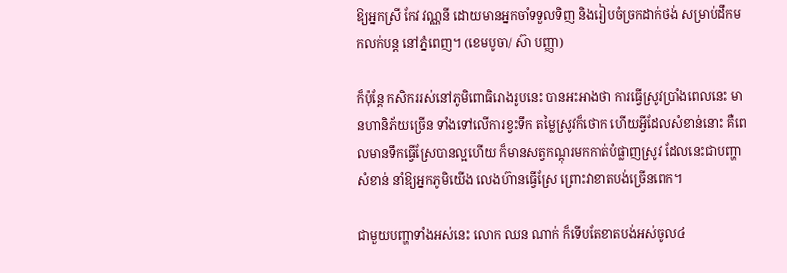ឱ្យអ្នកស្រី កែវ វណ្ណនី ដោយមានអ្នកចាំទទួលទិញ និងរៀបចំច្រកដាក់ថង់ សម្រាប់ដឹកមកលក់បន្ត នៅភ្នំពេញ។ (ខេមបូចា/ ស៊ា បញ្ញា)

ក៏ប៉ុន្តែ កសិកររស់នៅភូមិពោធិរោងរូបនេះ បានអះអាងថា ការធ្វើស្រូវប្រាំងពេលនេះ មានហានិភ័យច្រើន ទាំងទៅលើការខ្វះទឹក តម្លៃស្រូវក៏ថោក ហើយអ្វីដែលសំខាន់នោះ គឺពេលមានទឹកធ្វើស្រែបានល្អហើយ ក៏មានសត្វកណ្តុរមកកាត់បំផ្លាញស្រូវ ដែលនេះជាបញ្ហាសំខាន់ នាំឱ្យអ្នកភូមិយើង លេងហ៊ានធ្វើស្រែ ព្រោះវាខាតបង់ច្រើនពេក។

ជាមួយបញ្ហាទាំងអស់នេះ លោក ឈន ណាក់ ក៏ទើបតែខាតបង់អស់ចូល៤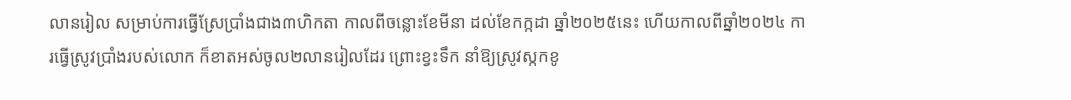លានរៀល សម្រាប់ការធ្វើស្រែប្រាំងជាង៣ហិកតា កាលពីចន្លោះខែមីនា ដល់ខែកក្កដា ឆ្នាំ២០២៥នេះ ហើយកាលពីឆ្នាំ២០២៤ ការធ្វើស្រូវប្រាំងរបស់លោក ក៏ខាតអស់ចូល២លានរៀលដែរ ព្រោះខ្វះទឹក នាំឱ្យស្រូវស្កកខូ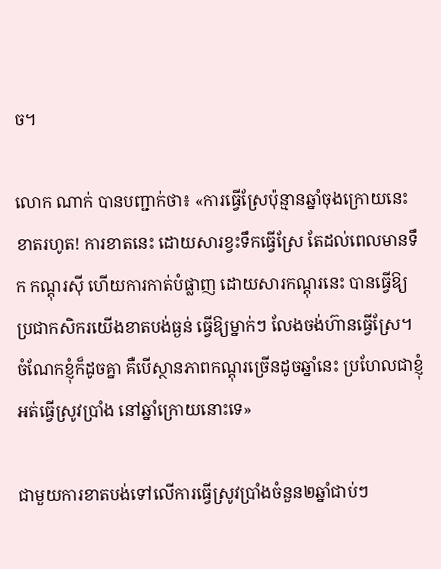ច។

លោក ណាក់ បានបញ្ជាក់ថា៖ «ការធ្វើស្រែប៉ុន្មានឆ្នាំចុងក្រោយនេះ ខាតរហូត! ការខាតនេះ ដោយសារខ្វះទឹកធ្វើស្រែ តែដល់ពេលមានទឹក កណ្តុរស៊ី ហើយការកាត់បំផ្លាញ ដោយសារកណ្តុរនេះ បានធ្វើឱ្យប្រជាកសិករយើងខាតបង់ធ្ងន់ ធ្វើឱ្យម្នាក់ៗ លែងចង់ហ៊ានធ្វើស្រែ។ ចំណែកខ្ញុំក៏ដូចគ្នា គឺបើស្ថានភាពកណ្តុរច្រើនដូចឆ្នាំនេះ ប្រហែលជាខ្ញុំអត់ធ្វើស្រូវប្រាំង នៅឆ្នាំក្រោយនោះទេ»

ជាមួយការខាតបង់ទៅលើការធ្វើស្រូវប្រាំងចំនួន២ឆ្នាំជាប់ៗ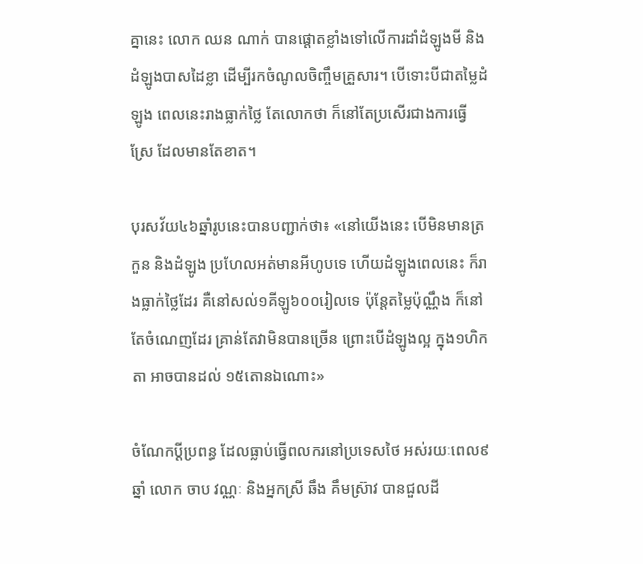គ្នានេះ លោក ឈន ណាក់ បានផ្តោតខ្លាំងទៅលើការដាំដំឡូងមី និងដំឡូងបាសដៃខ្លា ដើម្បីរកចំណូលចិញ្ចឹមគ្រួសារ។ បើទោះបីជាតម្លៃដំឡូង ពេលនេះរាងធ្លាក់ថ្លៃ តែលោកថា ក៏នៅតែប្រសើរជាងការធ្វើស្រែ ដែលមានតែខាត។

បុរសវ័យ៤៦ឆ្នាំរូបនេះបានបញ្ជាក់ថា៖ «នៅយើងនេះ បើមិនមានត្រកួន និងដំឡូង ប្រហែលអត់មានអីហូបទេ ហើយដំឡូងពេលនេះ ក៏រាងធ្លាក់ថ្លៃដែរ គឺនៅសល់១គីឡូ៦០០រៀលទេ ប៉ុន្តែតម្លៃប៉ុណ្ណឹង ក៏នៅតែចំណេញដែរ គ្រាន់តែវាមិនបានច្រើន ព្រោះបើដំឡូងល្អ ក្នុង១ហិកតា អាចបានដល់ ១៥តោនឯណោះ»

ចំណែកប្តីប្រពន្ធ ដែលធ្លាប់ធ្វើពលករនៅប្រទេសថៃ អស់រយៈពេល៩ឆ្នាំ លោក ចាប វណ្ណៈ និងអ្នកស្រី ឆឹង គឹមស្រ៊ាវ បានជួលដី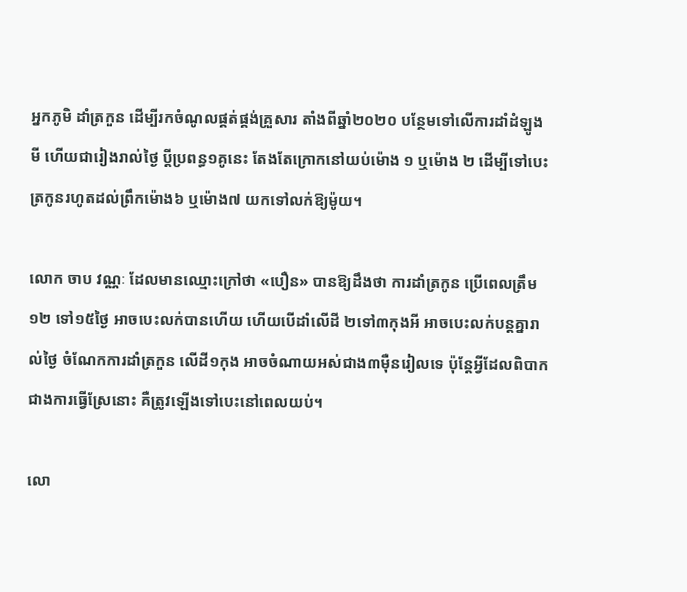អ្នកភូមិ ដាំត្រកួន ដើម្បីរកចំណូលផ្គត់ផ្គង់គ្រួសារ តាំងពីឆ្នាំ២០២០ បន្ថែមទៅលើការដាំដំឡូងមី ហើយជារៀងរាល់ថ្ងៃ ប្តីប្រពន្ធ១គូនេះ តែងតែក្រោកនៅយប់ម៉ោង ១ ឬម៉ោង ២ ដើម្បីទៅបេះត្រកូនរហូតដល់ព្រឹកម៉ោង៦ ឬម៉ោង៧ យកទៅលក់ឱ្យម៉ូយ។

លោក ចាប វណ្ណៈ ដែលមានឈ្មោះក្រៅថា «បឿន» បានឱ្យដឹងថា ការដាំត្រកូន ប្រើពេលត្រឹម ១២ ទៅ១៥ថ្ងៃ អាចបេះលក់បានហើយ ហើយបើដាំលើដី ២ទៅ៣កុងអី អាចបេះលក់បន្តគ្នារាល់ថ្ងៃ ចំណែកការដាំត្រកួន លើដី១កុង អាចចំណាយអស់ជាង៣ម៉ឺនរៀលទេ ប៉ុន្តែអ្វីដែលពិបាកជាងការធ្វើស្រែនោះ គឺត្រូវឡើងទៅបេះនៅពេលយប់។

លោ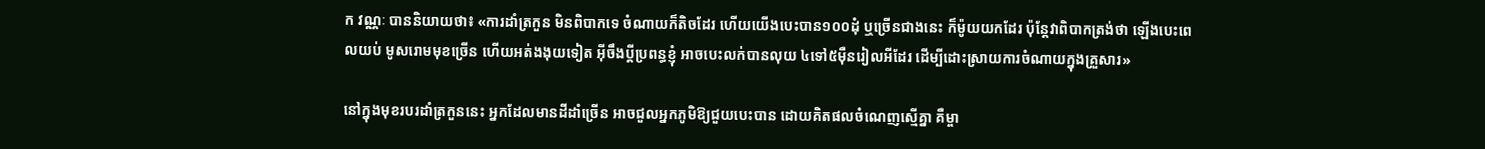ក វណ្ណៈ បាននិយាយថា៖ «ការដាំត្រកួន មិនពិបាកទេ ចំណាយក៏តិចដែរ ហើយយើងបេះបាន១០០ដុំ ឬច្រើនជាងនេះ ក៏ម៉ូយយកដែរ ប៉ុន្តែវាពិបាកត្រង់ថា ឡើងបេះពេលយប់ មូសរោមមុខច្រើន ហើយអត់ងងុយទៀត អ៊ីចឹងប្តីប្រពន្ធខ្ញុំ អាចបេះលក់បានលុយ ៤ទៅ៥ម៉ឺនរៀលអីដែរ ដើម្បីដោះស្រាយការចំណាយក្នុងគ្រួសារ»

នៅក្នុងមុខរបរដាំត្រកួននេះ អ្នកដែលមានដីដាំច្រើន អាចជួលអ្នកភូមិឱ្យជួយបេះបាន ដោយគិតផលចំណេញស្មើគ្នា គឺម្ចា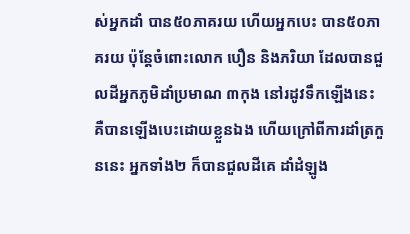ស់អ្នកដាំ បាន៥០ភាគរយ ហើយអ្នកបេះ បាន៥០ភាគរយ ប៉ុន្តែចំពោះលោក បឿន និងភរិយា ដែលបានជួលដីអ្នកភូមិដាំប្រមាណ ៣កុង នៅរដូវទឹកឡើងនេះ គឺបានឡើងបេះដោយខ្លួនឯង ហើយក្រៅពីការដាំត្រកួននេះ អ្នកទាំង២ ក៏បានជួលដីគេ ដាំដំឡូង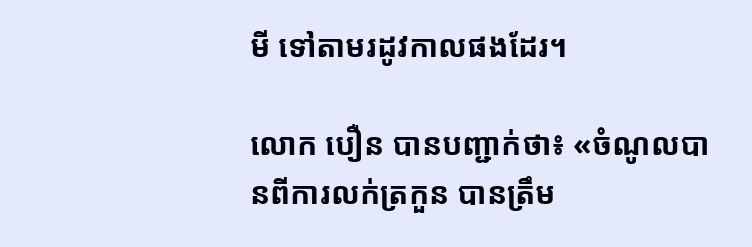មី ទៅតាមរដូវកាលផងដែរ។

លោក បឿន បានបញ្ជាក់ថា៖ «ចំណូលបានពីការលក់ត្រកួន បានត្រឹម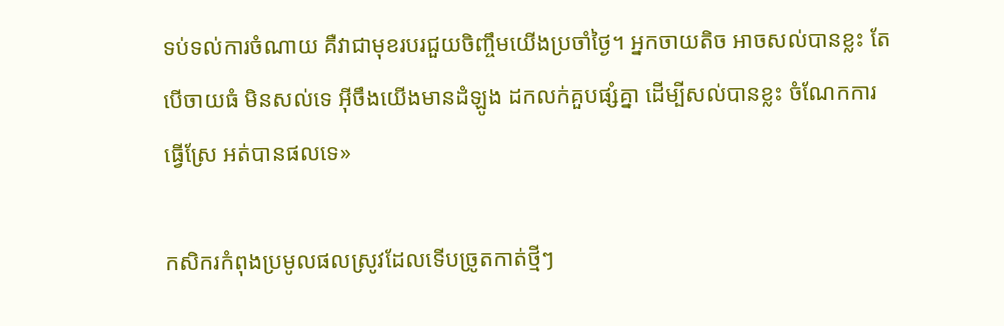ទប់ទល់ការចំណាយ គឺវាជាមុខរបរជួយចិញ្ចឹមយើងប្រចាំថ្ងៃ។ អ្នកចាយតិច អាចសល់បានខ្លះ តែបើចាយធំ មិនសល់ទេ អ៊ីចឹងយើងមានដំឡូង ដកលក់គួបផ្សំគ្នា ដើម្បីសល់បានខ្លះ ចំណែកការធ្វើស្រែ អត់បានផលទេ»

កសិករកំពុងប្រមូលផលស្រូវដែលទើបច្រូតកាត់ថ្មីៗ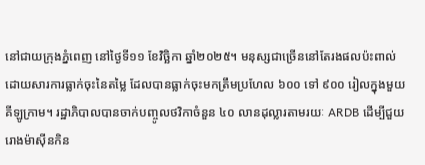នៅជាយក្រុងភ្នំពេញ នៅថ្ងៃទី១១ ខែវិច្ឆិកា ឆ្នាំ២០២៥។ មនុស្សជាច្រើននៅតែរងផលប៉ះពាល់ដោយសារការធ្លាក់ចុះនៃតម្លៃ ដែលបានធ្លាក់ចុះមកត្រឹមប្រហែល ៦០០ ទៅ ៩០០ រៀលក្នុងមួយគីឡូក្រាម។ រដ្ឋាភិបាលបានចាក់បញ្ចូលថវិកាចំនួន ៤០ លានដុល្លារតាមរយៈ ARDB ដើម្បីជួយរោងម៉ាស៊ីនកិន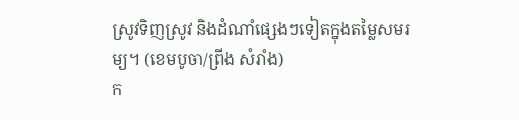ស្រូវទិញស្រូវ និងដំណាំផ្សេងៗទៀតក្នុងតម្លៃសមរម្យ។ (ខេមបូចា/ព្រីង សំរាំង)
ក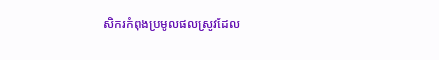សិករកំពុងប្រមូលផលស្រូវដែល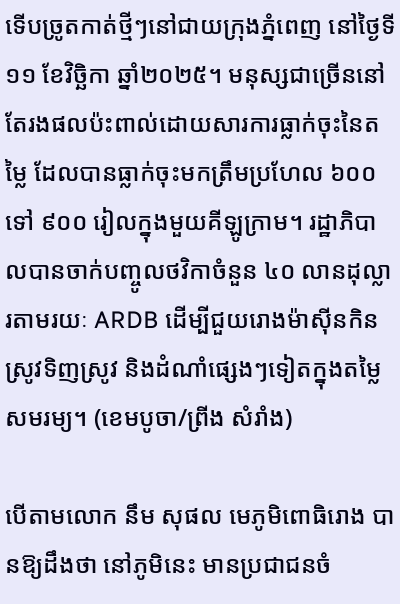ទើបច្រូតកាត់ថ្មីៗនៅជាយក្រុងភ្នំពេញ នៅថ្ងៃទី១១ ខែវិច្ឆិកា ឆ្នាំ២០២៥។ មនុស្សជាច្រើននៅតែរងផលប៉ះពាល់ដោយសារការធ្លាក់ចុះនៃតម្លៃ ដែលបានធ្លាក់ចុះមកត្រឹមប្រហែល ៦០០ ទៅ ៩០០ រៀលក្នុងមួយគីឡូក្រាម។ រដ្ឋាភិបាលបានចាក់បញ្ចូលថវិកាចំនួន ៤០ លានដុល្លារតាមរយៈ ARDB ដើម្បីជួយរោងម៉ាស៊ីនកិនស្រូវទិញស្រូវ និងដំណាំផ្សេងៗទៀតក្នុងតម្លៃសមរម្យ។ (ខេមបូចា/ព្រីង សំរាំង)

បើតាមលោក នឹម សុផល មេភូមិពោធិរោង បានឱ្យដឹងថា នៅភូមិនេះ មានប្រជាជនចំ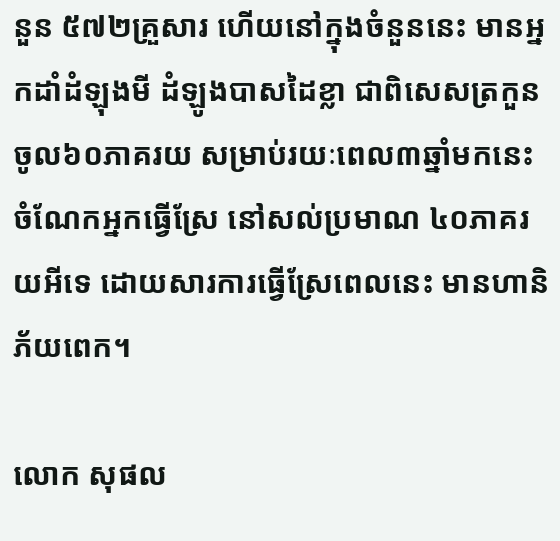នួន ៥៧២គ្រួសារ ហើយនៅក្នុងចំនួននេះ មានអ្នកដាំដំឡុងមី ដំឡូងបាសដៃខ្លា ជាពិសេសត្រកួន ចូល៦០ភាគរយ សម្រាប់រយៈពេល៣ឆ្នាំមកនេះ ចំណែកអ្នកធ្វើស្រែ នៅសល់ប្រមាណ ៤០ភាគរយអីទេ ដោយសារការធ្វើស្រែពេលនេះ មានហានិភ័យពេក។

លោក សុផល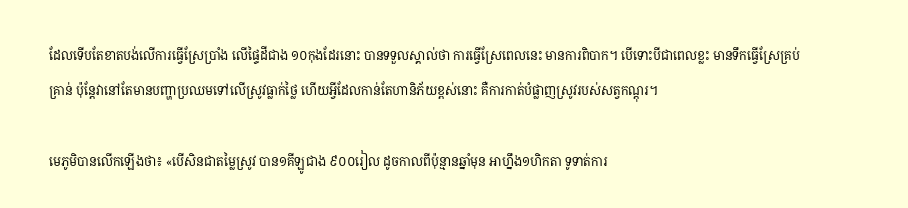ដែលទើបតែខាតបង់លើការធ្វើស្រែប្រាំង លើផ្ទៃដីជាង ១០កុងដែរនោះ បានទទួលស្គាល់ថា ការធ្វើស្រែពេលនេះ មានការពិបាក។ បើទោះបីជាពេលខ្លះ មានទឹកធ្វើស្រែគ្រប់គ្រាន់ ប៉ុន្តែវានៅតែមានបញ្ហាប្រឈមទៅលើស្រូវធ្លាក់ថ្លៃ ហើយអ្វីដែលកាន់តែហានិភ័យខ្ពស់នោះ គឺការកាត់បំផ្លាញស្រូវរបស់សត្វកណ្តុរ។

មេភូមិបានលើកឡើងថា៖ «បើសិនជាតម្លៃស្រូវ បាន១គីឡូជាង ៩០០រៀល ដូចកាលពីប៉ុន្មានឆ្នាំមុន អាហ្នឹង១ហិកតា ទូទាត់ការ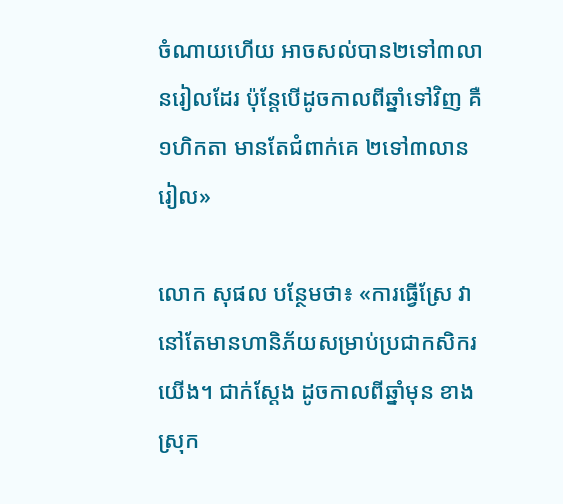ចំណាយហើយ អាចសល់បាន២ទៅ៣លានរៀលដែរ ប៉ុន្តែបើដូចកាលពីឆ្នាំទៅវិញ គឺ១ហិកតា មានតែជំពាក់គេ ២ទៅ៣លានរៀល»

លោក សុផល បន្ថែមថា៖ «ការធ្វើស្រែ វានៅតែមានហានិភ័យសម្រាប់ប្រជាកសិករយើង។ ជាក់ស្តែង ដូចកាលពីឆ្នាំមុន ខាងស្រុក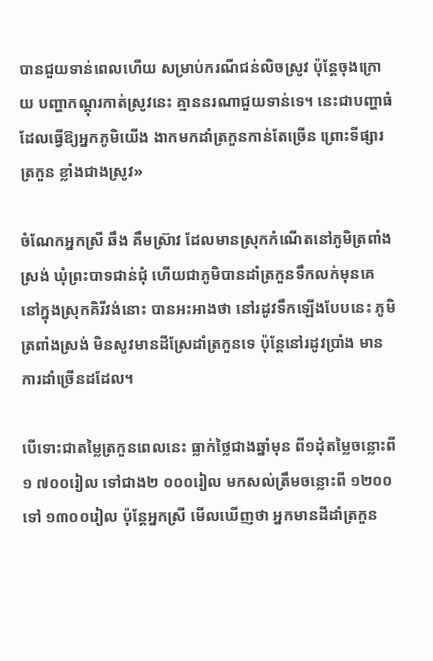បានជួយទាន់ពេលហើយ សម្រាប់ករណីជន់លិចស្រូវ ប៉ុន្តែចុងក្រោយ បញ្ហាកណ្តុរកាត់ស្រូវនេះ គ្មាននរណាជួយទាន់ទេ។ នេះជាបញ្ហាធំ ដែលធ្វើឱ្យអ្នកភូមិយើង ងាកមកដាំត្រកួនកាន់តែច្រើន ព្រោះទីផ្សារត្រកួន ខ្លាំងជាងស្រូវ»

ចំណែកអ្នកស្រី ឆឹង គឹមស្រ៊ាវ ដែលមានស្រុកកំណើតនៅភូមិត្រពាំងស្រង់ ឃុំព្រះបាទជាន់ជុំ ហើយជាភូមិបានដាំត្រកួនទឹកលក់មុនគេ នៅក្នុងស្រុកគិរីវង់នោះ បានអះអាងថា នៅរដូវទឹកឡើងបែបនេះ ភូមិត្រពាំងស្រង់ មិនសូវមានដីស្រែដាំត្រកួនទេ ប៉ុន្តែនៅរដូវប្រាំង មានការដាំច្រើនដដែល។

បើទោះជាតម្លៃត្រកួនពេលនេះ ធ្លាក់ថ្លៃជាងឆ្នាំមុន ពី១ដុំតម្លៃចន្លោះពី ១ ៧០០រៀល ទៅជាង២ ០០០រៀល មកសល់ត្រឹមចន្លោះពី ១២០០ ទៅ ១៣០០រៀល ប៉ុន្តែអ្នកស្រី មើលឃើញថា អ្នកមានដីដាំត្រកួន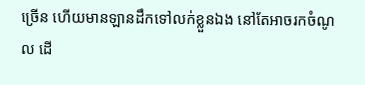ច្រើន ហើយមានឡានដឹកទៅលក់ខ្លួនឯង នៅតែអាចរកចំណូល ដើ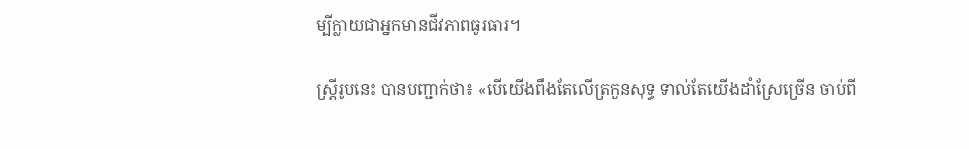ម្បីក្លាយជាអ្នកមានជីវភាពធូរធារ។

ស្រ្តីរូបនេះ បានបញ្ជាក់ថា៖ «បើយើងពឹងតែលើត្រកួនសុទ្ធ ទាល់តែយើងដាំស្រែច្រើន ចាប់ពី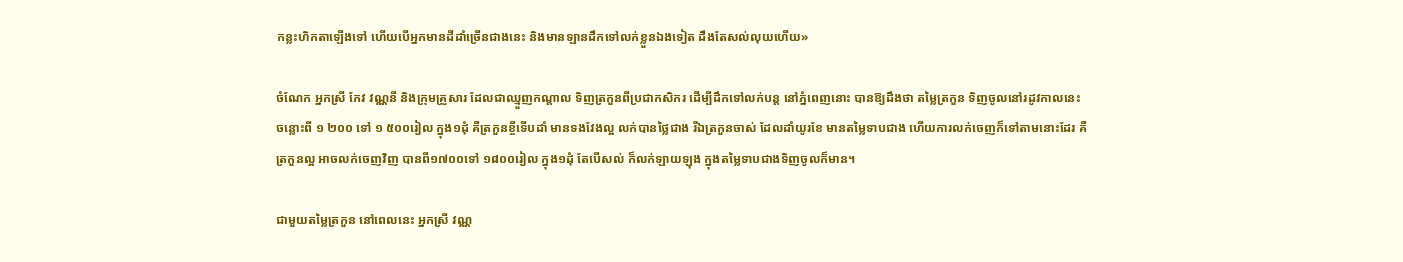កន្លះហិកតាឡើងទៅ ហើយបើអ្នកមានដីដាំច្រើនជាងនេះ និងមានឡានដឹកទៅលក់ខ្លួនឯងទៀត ដឹងតែសល់លុយហើយ»

ចំណែក អ្នកស្រី កែវ វណ្ណនី និងក្រុមគ្រួសារ ដែលជាឈ្មួញកណ្តាល ទិញត្រកួនពីប្រជាកសិករ ដើម្បីដឹកទៅលក់បន្ត នៅភ្នំពេញនោះ បានឱ្យដឹងថា តម្លៃត្រកួន ទិញចូលនៅរដូវកាលនេះ ចន្លោះពី ១ ២០០ ទៅ ១ ៥០០រៀល ក្នុង១ដុំ គឺត្រកួនខ្ចីទើបដាំ មានទងវែងល្អ លក់បានថ្លៃជាង រីឯត្រកួនចាស់ ដែលដាំយូរខែ មានតម្លៃទាបជាង ហើយការលក់ចេញក៏ទៅតាមនោះដែរ គឺត្រកួនល្អ អាចលក់ចេញវិញ បានពី១៧០០ទៅ ១៨០០រៀល ក្នុង១ដុំ តែបើសល់ ក៏លក់ឡាយឡុង ក្នុងតម្លៃទាបជាងទិញចូលក៏មាន។

ជាមួយតម្លៃត្រកួន នៅពេលនេះ អ្នកស្រី វណ្ណ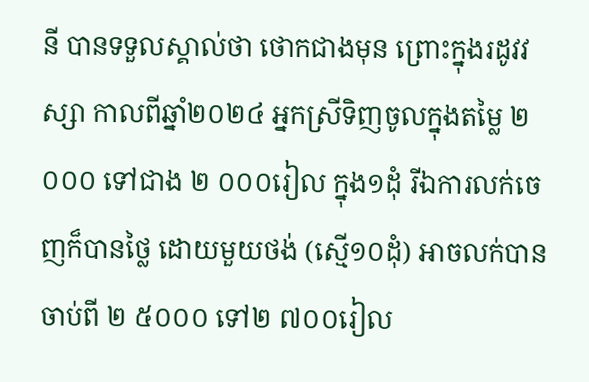នី បានទទួលស្គាល់ថា ថោកជាងមុន ព្រោះក្នុងរដូវវស្សា កាលពីឆ្នាំ២០២៤ អ្នកស្រីទិញចូលក្នុងតម្លៃ ២ ០០០ ទៅជាង ២ ០០០រៀល ក្នុង១ដុំ រីឯការលក់ចេញក៏បានថ្លៃ ដោយមួយថង់ (ស្មើ១០ដុំ) អាចលក់បានចាប់ពី ២ ៥០០០ ទៅ២ ៧០០រៀល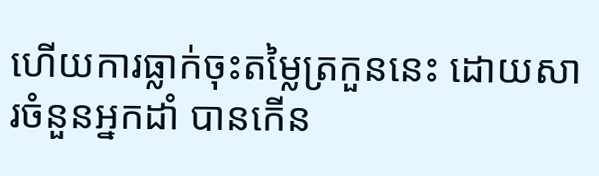ហើយការធ្លាក់ចុះតម្លៃត្រកួននេះ ដោយសារចំនួនអ្នកដាំ បានកើន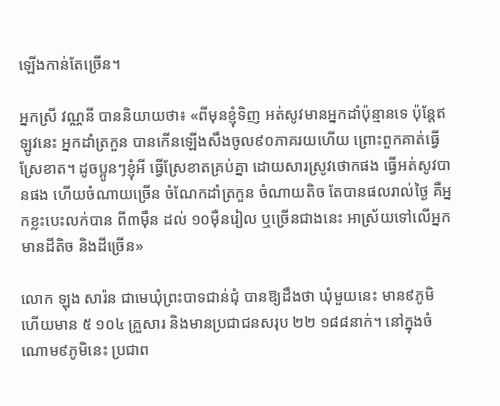ឡើងកាន់តែច្រើន។

អ្នកស្រី វណ្ណនី បាននិយាយថា៖ «ពីមុនខ្ញុំទិញ អត់សូវមានអ្នកដាំប៉ុន្មានទេ ប៉ុន្តែឥឡូវនេះ អ្នកដាំត្រកួន បានកើនឡើងសឹងចូល៩០ភាគរយហើយ ព្រោះពួកគាត់ធ្វើស្រែខាត។ ដូចប្អូនៗខ្ញុំអី ធ្វើស្រែខាតគ្រប់គ្នា ដោយសារស្រូវថោកផង ធ្វើអត់សូវបានផង ហើយចំណាយច្រើន ចំណែកដាំត្រកួន ចំណាយតិច តែបានផលរាល់ថ្ងៃ គឺអ្នកខ្លះបេះលក់បាន ពី៣ម៉ឺន ដល់ ១០ម៉ឺនរៀល ឬច្រើនជាងនេះ អាស្រ័យទៅលើអ្នកមានដីតិច និងដីច្រើន»

លោក ឡុង សារ៉ន ជាមេឃុំព្រះបាទជាន់ជុំ បានឱ្យដឹងថា ឃុំមួយនេះ មាន៩ភូមិ ហើយមាន ៥ ១០៤ គ្រួសារ និងមានប្រជាជនសរុប ២២ ១៨៨នាក់។ នៅក្នុងចំណោម៩ភូមិនេះ ប្រជាព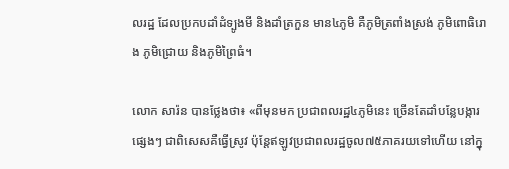លរដ្ឋ ដែលប្រកបដាំដំទ្បូងមី និងដាំត្រកួន មាន៤ភូមិ គឺភូមិត្រពាំងស្រង់ ភូមិពោធិរោង ភូមិជ្រោយ និងភូមិព្រៃធំ។

លោក សារ៉ន បានថ្លែងថា៖ «ពីមុនមក ប្រជាពលរដ្ឋ៤ភូមិនេះ ច្រើនតែដាំបន្លែបង្ការផ្សេងៗ ជាពិសេសគឺធ្វើស្រូវ ប៉ុន្តែឥឡូវប្រជាពលរដ្ឋចូល៧៥ភាគរយទៅហើយ នៅក្នុ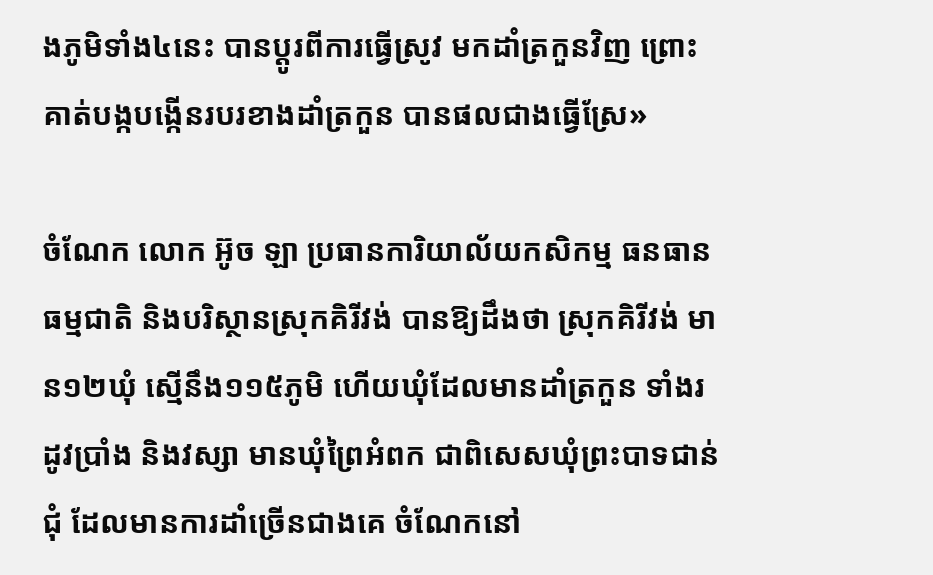ងភូមិទាំង៤នេះ បានប្តូរពីការធ្វើស្រូវ មកដាំត្រកួនវិញ ព្រោះគាត់បង្កបង្កើនរបរខាងដាំត្រកួន បានផលជាងធ្វើស្រែ»

ចំណែក លោក អ៊ូច ឡា ប្រធានការិយាល័យកសិកម្ម ធនធានធម្មជាតិ និងបរិស្ថានស្រុកគិរីវង់ បានឱ្យដឹងថា ស្រុកគិរីវង់ មាន១២ឃុំ ស្មើនឹង១១៥ភូមិ ហើយឃុំដែលមានដាំត្រកួន ទាំងរដូវប្រាំង និងវស្សា មានឃុំព្រៃអំពក ជាពិសេសឃុំព្រះបាទជាន់ជុំ ដែលមានការដាំច្រើនជាងគេ ចំណែកនៅ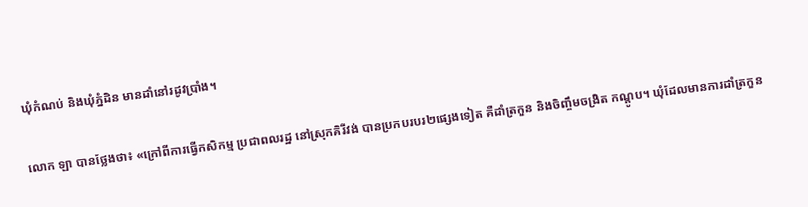ឃុំកំណប់ និងឃុំភ្នំដិន មានដាំនៅរដូវប្រាំង។

លោក ឡា បានថ្លែងថា៖ «ក្រៅពីការធ្វើកសិកម្ម ប្រជាពលរដ្ឋ នៅស្រុកគិរីវង់ បានប្រកបរបរ២ផ្សេងទៀត គឺដាំត្រកួន និងចិញ្ចឹមចង្រិត កណ្តូប។ ឃុំដែលមានការដាំត្រកួន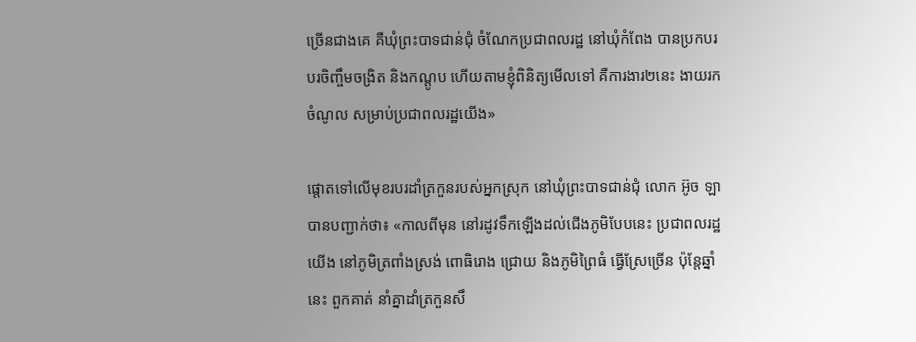ច្រើនជាងគេ គឺឃុំព្រះបាទជាន់ជុំ ចំណែកប្រជាពលរដ្ឋ នៅឃុំកំពែង បានប្រកបរបរចិញ្ចឹមចង្រិត និងកណ្ដូប ហើយតាមខ្ញុំពិនិត្យមើលទៅ គឺការងារ២នេះ ងាយរកចំណូល សម្រាប់ប្រជាពលរដ្ឋយើង»

ផ្តោតទៅលើមុខរបរដាំត្រកួនរបស់អ្នកស្រុក នៅឃុំព្រះបាទជាន់ជុំ លោក អ៊ូច ឡា បានបញ្ជាក់ថា៖ «កាលពីមុន នៅរដូវទឹកឡើងដល់ជើងភូមិបែបនេះ ប្រជាពលរដ្ឋយើង នៅភូមិត្រពាំងស្រង់ ពោធិរោង ជ្រោយ និងភូមិព្រៃធំ ធ្វើស្រែច្រើន ប៉ុន្តែឆ្នាំនេះ ពួកគាត់ នាំគ្នាដាំត្រកួនសឹ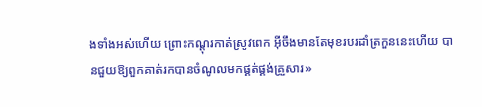ងទាំងអស់ហើយ ព្រោះកណ្តុរកាត់ស្រូវពេក អ៊ីចឹងមានតែមុខរបរដាំត្រកួននេះហើយ បានជួយឱ្យពួកគាត់រកបានចំណូលមកផ្គត់ផ្គង់គ្រួសារ»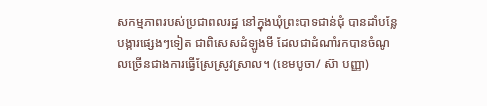សកម្មភាពរបស់ប្រជាពលរដ្ឋ នៅក្នុងឃុំព្រះបាទជាន់ជុំ បានដាំបន្លែបង្ការផ្សេងៗទៀត ជាពិសេសដំឡូងមី ដែលជាដំណាំរកបានចំណូលច្រើនជាងការធ្វើស្រែស្រូវស្រាល។ (ខេមបូចា/ ស៊ា បញ្ញា)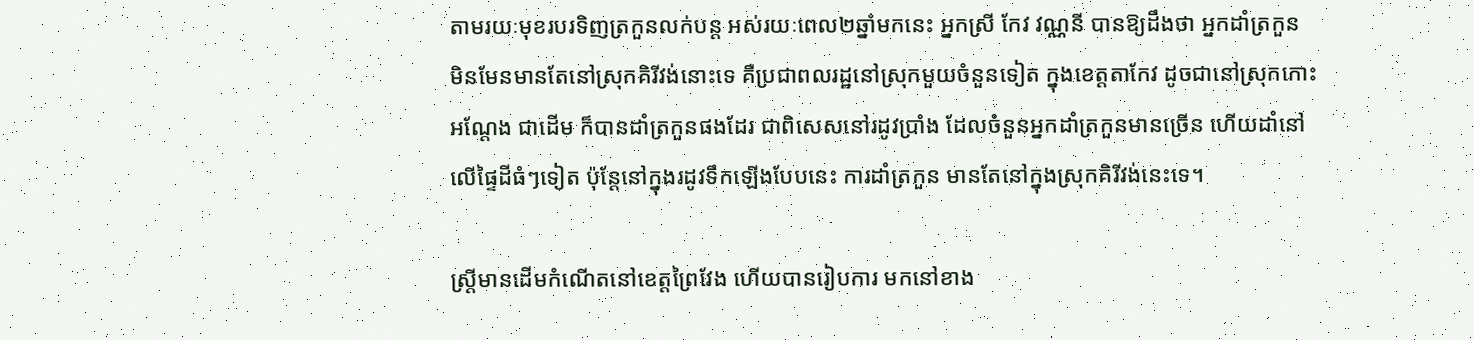តាមរយៈមុខរបរទិញត្រកួនលក់បន្ត អស់រយៈពេល២ឆ្នាំមកនេះ អ្នកស្រី កែវ វណ្ណនី បានឱ្យដឹងថា អ្នកដាំត្រកួន មិនមែនមានតែនៅស្រុកគិរីវង់នោះទេ គឺប្រជាពលរដ្ឋនៅស្រុកមួយចំនួនទៀត ក្នុងខេត្តតាកែវ ដូចជានៅស្រុកកោះអណ្តែង ជាដើម ក៏បានដាំត្រកួនផងដែរ ជាពិសេសនៅរដូវប្រាំង ដែលចំនួនអ្នកដាំត្រកួនមានច្រើន ហើយដាំនៅលើផ្ទៃដីធំៗទៀត ប៉ុន្តែនៅក្នុងរដូវទឹកឡើងបែបនេះ ការដាំត្រកួន មានតែនៅក្នុងស្រុកគិរីវង់នេះទេ។

ស្រ្តីមានដើមកំណើតនៅខេត្តព្រៃវែង ហើយបានរៀបការ មកនៅខាង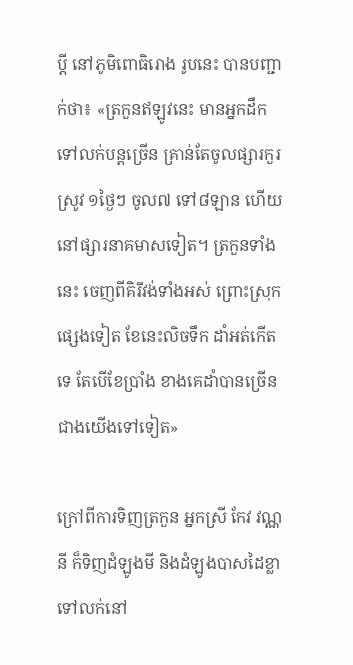ប្តី នៅភូមិពោធិរោង រូបនេះ បានបញ្ជាក់ថា៖ «ត្រកួនឥឡូវនេះ មានអ្នកដឹកទៅលក់បន្តច្រើន គ្រាន់តែចូលផ្សារកួរស្រូវ ១ថ្ងៃៗ ចូល៧ ទៅ៨ឡាន ហើយនៅផ្សារនាគមាសទៀត។ ត្រកួនទាំងនេះ ចេញពីគិរីវង់ទាំងអស់ ព្រោះស្រុកផ្សេងទៀត ខែនេះលិចទឹក ដាំអត់កើតទេ តែបើខែប្រាំង ខាងគេដាំបានច្រើនជាងយើងទៅទៀត»

ក្រៅពីការទិញត្រកួន អ្នកស្រី កែវ វណ្ណនី ក៏ទិញដំឡូងមី និងដំឡូងបាសដៃខ្លា ទៅលក់នៅ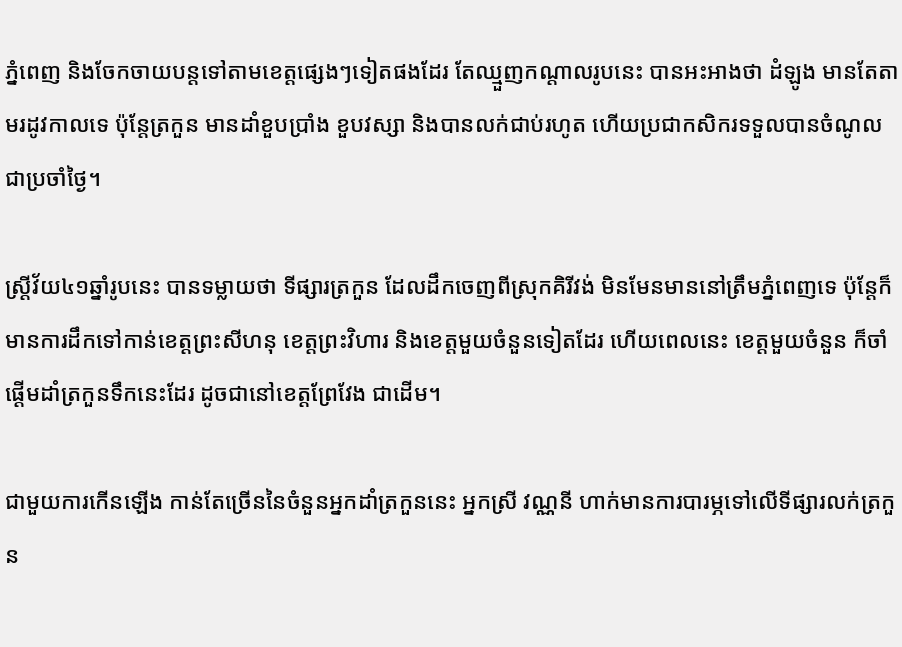ភ្នំពេញ និងចែកចាយបន្តទៅតាមខេត្តផ្សេងៗទៀតផងដែរ តែឈ្មួញកណ្តាលរូបនេះ បានអះអាងថា ដំឡូង មានតែតាមរដូវកាលទេ ប៉ុន្តែត្រកួន មានដាំខួបប្រាំង ខួបវស្សា និងបានលក់ជាប់រហូត ហើយប្រជាកសិករទទួលបានចំណូលជាប្រចាំថ្ងៃ។

ស្រ្តីវ័យ៤១ឆ្នាំរូបនេះ បានទម្លាយថា ទីផ្សារត្រកួន ដែលដឹកចេញពីស្រុកគិរីវង់ មិនមែនមាននៅត្រឹមភ្នំពេញទេ ប៉ុន្តែក៏មានការដឹកទៅកាន់ខេត្តព្រះសីហនុ ខេត្តព្រះវិហារ និងខេត្តមួយចំនួនទៀតដែរ ហើយពេលនេះ ខេត្តមួយចំនួន ក៏ចាំផ្តើមដាំត្រកួនទឹកនេះដែរ ដូចជានៅខេត្តព្រែវែង ជាដើម។

ជាមួយការកើនឡើង កាន់តែច្រើននៃចំនួនអ្នកដាំត្រកួននេះ អ្នកស្រី វណ្ណនី ហាក់មានការបារម្ភទៅលើទីផ្សារលក់ត្រកួន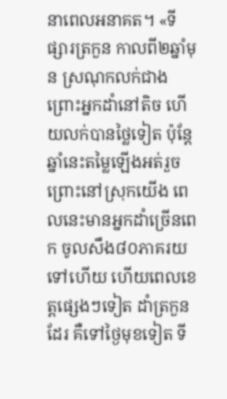នាពេលអនាគត។ «ទីផ្សារត្រកួន កាលពី២ឆ្នាំមុន ស្រណុកលក់ជាង ព្រោះអ្នកដាំនៅតិច ហើយលក់បានថ្លៃទៀត ប៉ុន្តែឆ្នាំនេះតម្លៃឡើងអត់រួច ព្រោះនៅស្រុកយើង ពេលនេះមានអ្នកដាំច្រើនពេក ចូលសឹង៨០ភាគរយទៅហើយ ហើយពេលខេត្តផ្សេងៗទៀត ដាំត្រកួនដែរ គឺទៅថ្ងៃមុខទៀត ទី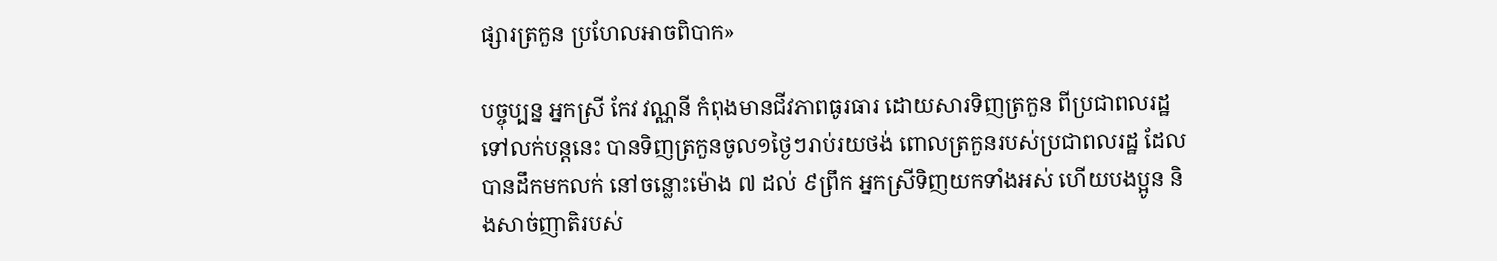ផ្សារត្រកួន ប្រហែលអាចពិបាក»

បច្ចុប្បន្ន អ្នកស្រី កែវ វណ្ណនី កំពុងមានជីវភាពធូរធារ ដោយសារទិញត្រកួន ពីប្រជាពលរដ្ឋ ទៅលក់បន្តនេះ បានទិញត្រកួនចូល១ថ្ងៃៗរាប់រយថង់ ពោលត្រកួនរបស់ប្រជាពលរដ្ឋ ដែលបានដឹកមកលក់ នៅចន្លោះម៉ោង ៧ ដល់ ៩ព្រឹក អ្នកស្រីទិញយកទាំងអស់ ហើយបងប្អូន និងសាច់ញាតិរបស់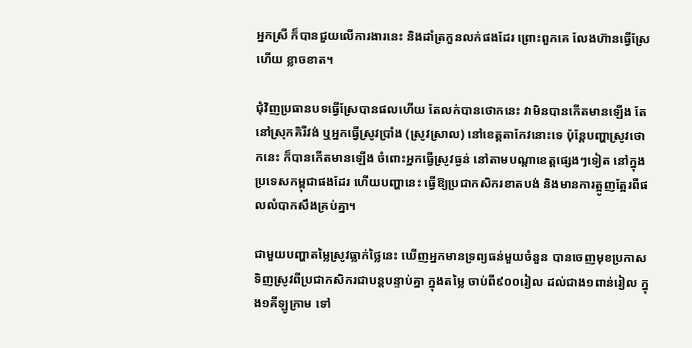អ្នកស្រី ក៏បានជួយលើការងារនេះ និងដាំត្រកួនលក់ផងដែរ ព្រោះពួកគេ លែងហ៊ានធ្វើស្រែហើយ ខ្លាចខាត។

ជុំវិញប្រធានបទធ្វើស្រែបានផលហើយ តែលក់បានថោកនេះ វាមិនបានកើតមានឡើង តែនៅស្រុកគិរីវង់ ឬអ្នកធ្វើស្រូវប្រាំង (ស្រូវស្រាល) នៅខេត្តតាកែវនោះទេ ប៉ុន្តែបញ្ហាស្រូវថោកនេះ ក៏បានកើតមានឡើង ចំពោះអ្នកធ្វើស្រូវធ្ងន់ នៅតាមបណ្តាខេត្តផ្សេងៗទៀត នៅក្នុងប្រទេសកម្ពុជាផងដែរ ហើយបញ្ហានេះ ធ្វើឱ្យប្រជាកសិករខាតបង់ និងមានការត្អូញត្អែរពីផលលំបាកសឹងគ្រប់គ្នា។

ជាមួយបញ្ហាតម្លៃស្រូវធ្លាក់ថ្លៃនេះ ឃើញអ្នកមានទ្រព្យធន់មួយចំនួន បានចេញមុខប្រកាសទិញស្រូវពីប្រជាកសិករជាបន្តបន្ទាប់គ្នា ក្នុងតម្លៃ ចាប់ពី៩០០រៀល ដល់ជាង១ពាន់រៀល ក្នុង១គីឡូក្រាម ទៅ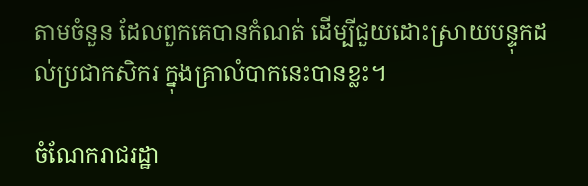តាមចំនួន ដែលពួកគេបានកំណត់ ដើម្បីជួយដោះស្រាយបន្ទុកដល់ប្រជាកសិករ ក្នុងគ្រាលំបាកនេះបានខ្លះ។

ចំណែករាជរដ្ឋា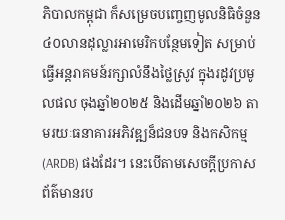ភិបាលកម្ពុជា ក៏សម្រេចបញ្ចេញមូលនិធិចំនួន ៤០លានដុល្លារអាមេរិកបន្ថែមទៀត សម្រាប់ធ្វើអន្តរាគមន៍រក្សាលំនឹងថ្លៃស្រូវ ក្នុងរដូវប្រមូលផល ចុងឆ្នាំ២០២៥ និងដើមឆ្នាំ២០២៦ តាមរយៈធនាគារអភិវឌ្ឍន៏ជនបទ និងកសិកម្ម (ARDB) ផងដែរ។ នេះបើតាមសេចក្តីប្រកាសព័ត៌មានរប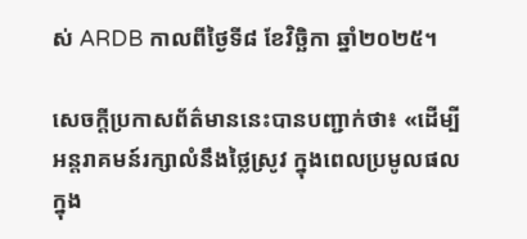ស់ ARDB កាលពីថ្ងៃទី៨ ខែវិច្ឆិកា ឆ្នាំ២០២៥។

សេចក្តីប្រកាសព័ត៌មាននេះបានបញ្ជាក់ថា៖ «ដើម្បីអន្តរាគមន៍រក្សាលំនឹងថ្លៃស្រូវ ក្នុងពេលប្រមូលផល ក្នុង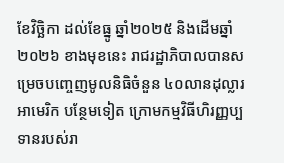ខែវិច្ឆិកា ដល់ខែធ្នូ ឆ្នាំ២០២៥ និងដើមឆ្នាំ ២០២៦ ខាងមុខនេះ រាជរដ្ឋាភិបាលបានសម្រេចបញ្ចេញមូលនិធិចំនួន ៤០លានដុល្លារអាមេរិក បន្ថែមទៀត ក្រោមកម្មវិធីហិរញ្ញប្បទានរបស់រា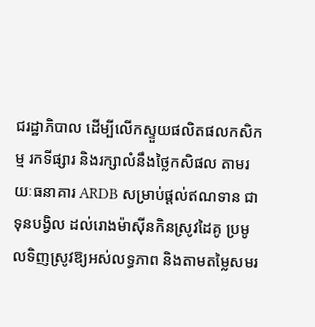ជរដ្ឋាភិបាល ដើម្បីលើកស្ទួយផលិតផលកសិកម្ម រកទីផ្សារ និងរក្សាលំនឹងថ្លៃកសិផល តាមរយៈធនាគារ ARDB សម្រាប់ផ្តល់ឥណទាន ជាទុនបង្វិល ដល់រោងម៉ាស៊ីនកិនស្រូវដៃគូ ប្រមូលទិញស្រូវឱ្យអស់លទ្ធភាព និងតាមតម្លៃសមរ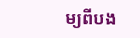ម្យពីបង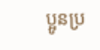ប្អូនប្រ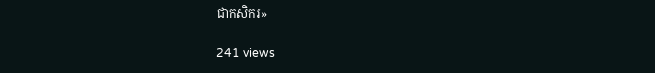ជាកសិករ»

241 views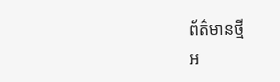ព័ត៌មានថ្មី
អ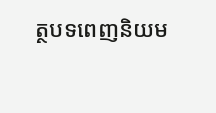ត្ថបទពេញនិយម